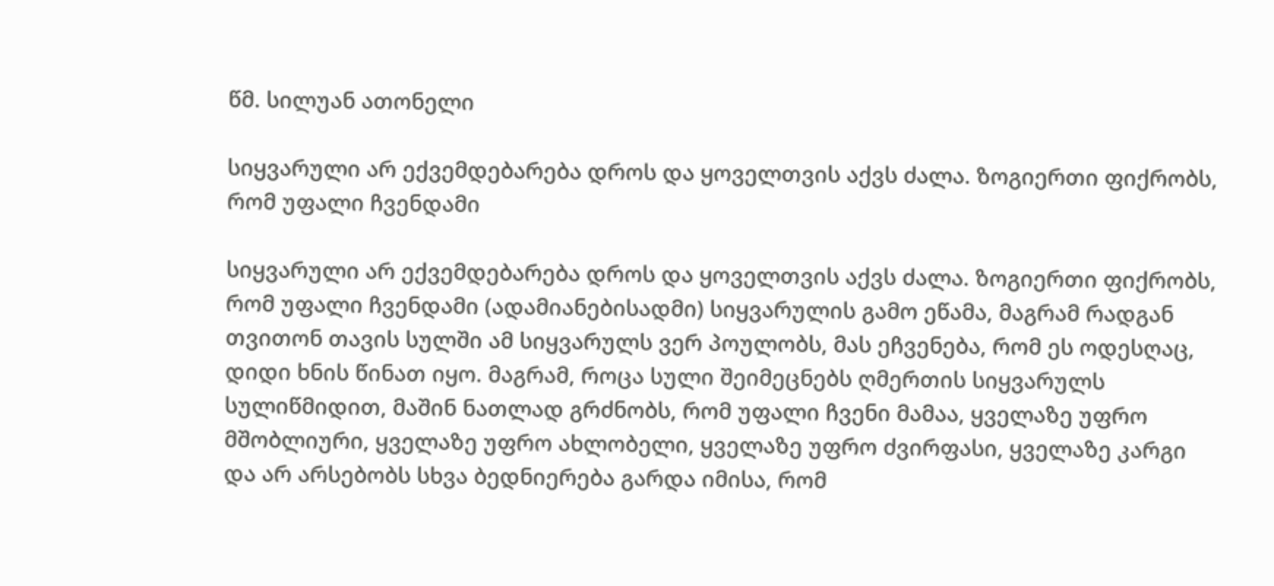წმ. სილუან ათონელი

სიყვარული არ ექვემდებარება დროს და ყოველთვის აქვს ძალა. ზოგიერთი ფიქრობს, რომ უფალი ჩვენდამი

სიყვარული არ ექვემდებარება დროს და ყოველთვის აქვს ძალა. ზოგიერთი ფიქრობს, რომ უფალი ჩვენდამი (ადამიანებისადმი) სიყვარულის გამო ეწამა, მაგრამ რადგან თვითონ თავის სულში ამ სიყვარულს ვერ პოულობს, მას ეჩვენება, რომ ეს ოდესღაც, დიდი ხნის წინათ იყო. მაგრამ, როცა სული შეიმეცნებს ღმერთის სიყვარულს სულიწმიდით, მაშინ ნათლად გრძნობს, რომ უფალი ჩვენი მამაა, ყველაზე უფრო მშობლიური, ყველაზე უფრო ახლობელი, ყველაზე უფრო ძვირფასი, ყველაზე კარგი და არ არსებობს სხვა ბედნიერება გარდა იმისა, რომ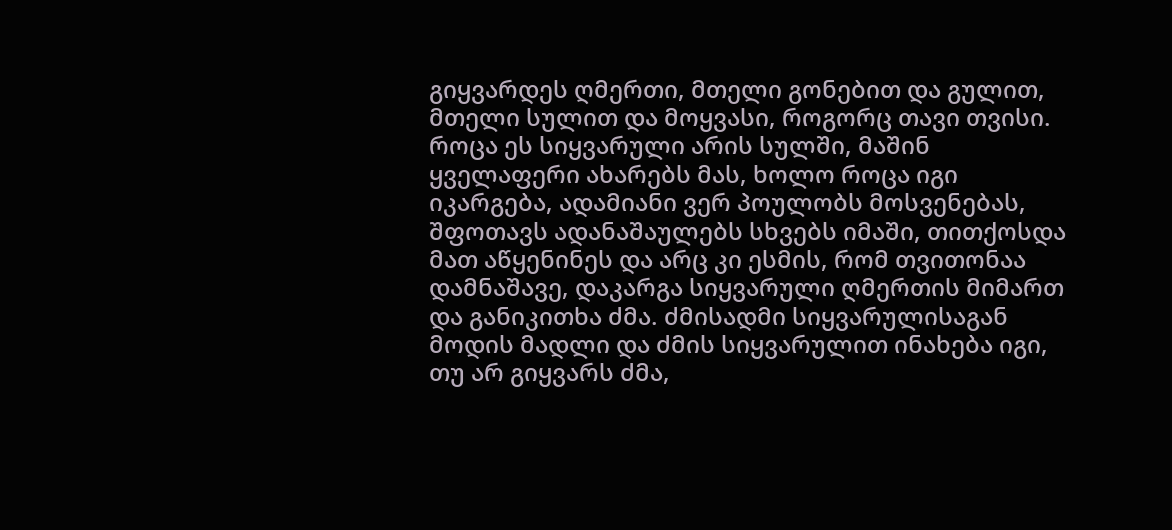გიყვარდეს ღმერთი, მთელი გონებით და გულით, მთელი სულით და მოყვასი, როგორც თავი თვისი. როცა ეს სიყვარული არის სულში, მაშინ ყველაფერი ახარებს მას, ხოლო როცა იგი იკარგება, ადამიანი ვერ პოულობს მოსვენებას, შფოთავს ადანაშაულებს სხვებს იმაში, თითქოსდა მათ აწყენინეს და არც კი ესმის, რომ თვითონაა დამნაშავე, დაკარგა სიყვარული ღმერთის მიმართ და განიკითხა ძმა. ძმისადმი სიყვარულისაგან მოდის მადლი და ძმის სიყვარულით ინახება იგი, თუ არ გიყვარს ძმა,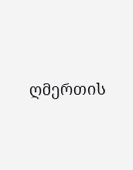ღმერთის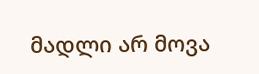მადლი არ მოვა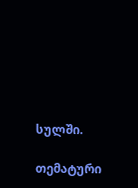სულში.

თემატური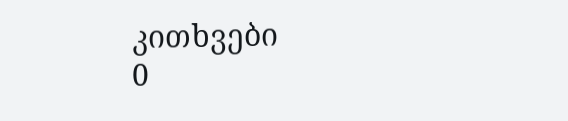კითხვები
0